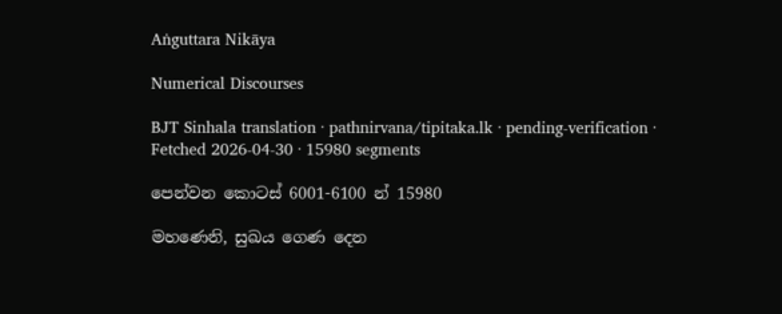Aṅguttara Nikāya

Numerical Discourses

BJT Sinhala translation · pathnirvana/tipitaka.lk · pending-verification · Fetched 2026-04-30 · 15980 segments

පෙන්වන කොටස් 6001-6100 න් 15980

මහණෙනි, සුඛය ගෙණ දෙන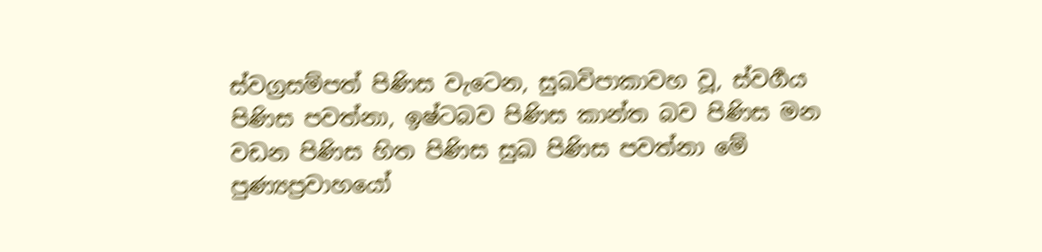ස්වග්‍රසම්පත් පිණිස වැටෙන, සුඛවිපාකාවහ වූ, ස්වර්‍ගය පිණිස පවත්නා, ඉෂ්ටබව පිණිස කාන්ත බව පිණිස මන වඩන පිණිස හිත පිණිස සුඛ පිණිස පවත්නා මේ පුණ්‍යප්‍රවාහයෝ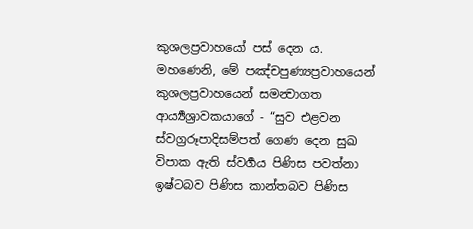කුශලප්‍රවාහයෝ පස් දෙන ය.
මහණෙනි, මේ පඤ්චපුණ්‍යප්‍රවාහයෙන් කුශලප්‍රවාහයෙන් සමන්‍වාගත ආර්‍ය්‍යශ්‍රාවකයාගේ - “සුව එළවන ස්වග්‍රරූපාදිසම්පත් ගෙණ දෙන සුඛ විපාක ඇති ස්වර්‍ගය පිණිස පවත්නා ඉෂ්ටබව පිණිස කාන්තබව පිණිස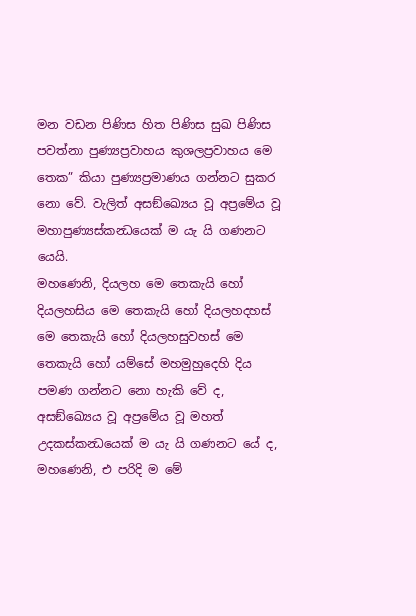මන වඩන පිණිස හිත පිණිස සුඛ පිණිස පවත්නා පුණ්‍යප්‍රවාහය කුශලප්‍රවාහය මෙ තෙක” කියා පුණ්‍යප්‍රමාණය ගන්නට සුකර නො වේ. වැලිත් අසඞ්ඛ්‍යෙය වූ අප්‍රමේය වූ මහාපුණ්‍යස්කන්‍ධයෙක් ම යැ යි ගණනට යෙයි.
මහණෙනි, දියලහ මෙ තෙකැයි හෝ දියලහසිය මෙ තෙකැයි හෝ දියලහදහස් මෙ තෙකැයි හෝ දියලහසුවහස් මෙ තෙකැයි හෝ යම්සේ මහමුහුදෙහි දිය පමණ ගන්නට නො හැකි වේ ද, අසඞ්ඛ්‍යෙය වූ අප්‍රමේය වූ මහත් උදකස්කන්‍ධයෙක් ම යැ යි ගණනට යේ ද, මහණෙනි, එ පරිදි ම මේ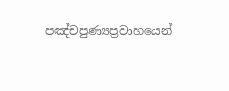පඤ්චපුණ්‍යප්‍රවාහයෙන්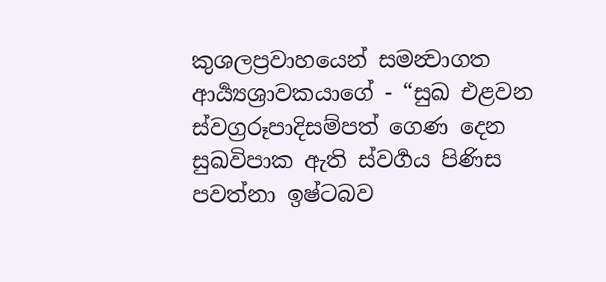කුශලප්‍රවාහයෙන් සමන්‍වාගත ආර්‍ය්‍යශ්‍රාවකයාගේ - “සුඛ එළවන ස්වග්‍රරූපාදිසම්පත් ගෙණ දෙන සුඛවිපාක ඇති ස්වර්‍ගය පිණිස පවත්නා ඉෂ්ටබව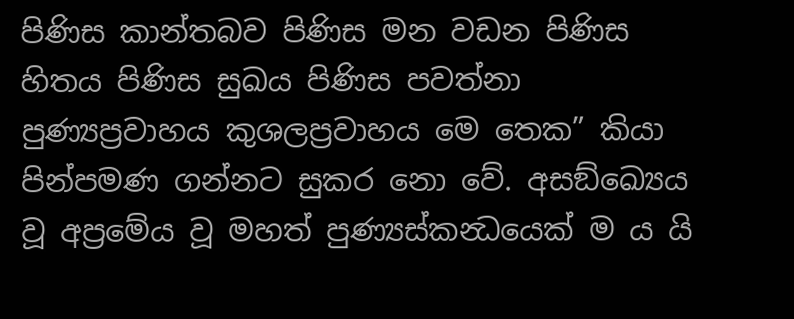පිණිස කාන්තබව පිණිස මන වඩන පිණිස හිතය පිණිස සුඛය පිණිස පවත්නා පුණ්‍යප්‍රවාහය කුශලප්‍රවාහය මෙ තෙක” කියා පින්පමණ ගන්නට සුකර නො වේ. අසඞ්ඛ්‍යෙය වූ අප්‍රමේය වූ මහත් පුණ්‍යස්කන්‍ධයෙක් ම ය යි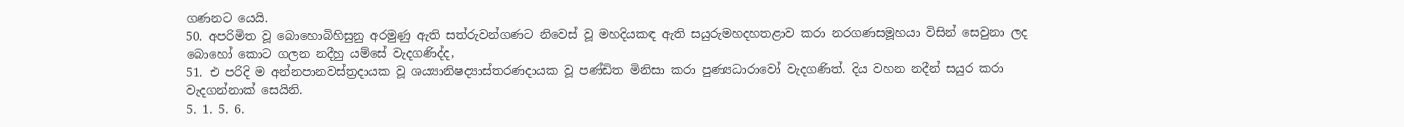ගණනට යෙයි.
50. අපරිමිත වූ බොහොබිහිසුනු අරමුණු ඇති සත්රුවන්ගණට නිවෙස් වූ මහදියකඳ ඇති සයුරුමහදහතළාව කරා නරගණසමූහයා විසින් සෙවුනා ලද බොහෝ කොට ගලන නදීහු යම්සේ වැදගණිද්ද,
51. එ පරිදි ම අන්නපානවස්ත්‍රදායක වූ ශය්‍යානිෂද්‍යාස්තරණදායක වූ පණ්ඩිත මිනිසා කරා පුණ්‍යධාරාවෝ වැදගණිත්. දිය වහන නදීන් සයුර කරා වැදගන්නාක් සෙයිනි.
5. 1. 5. 6.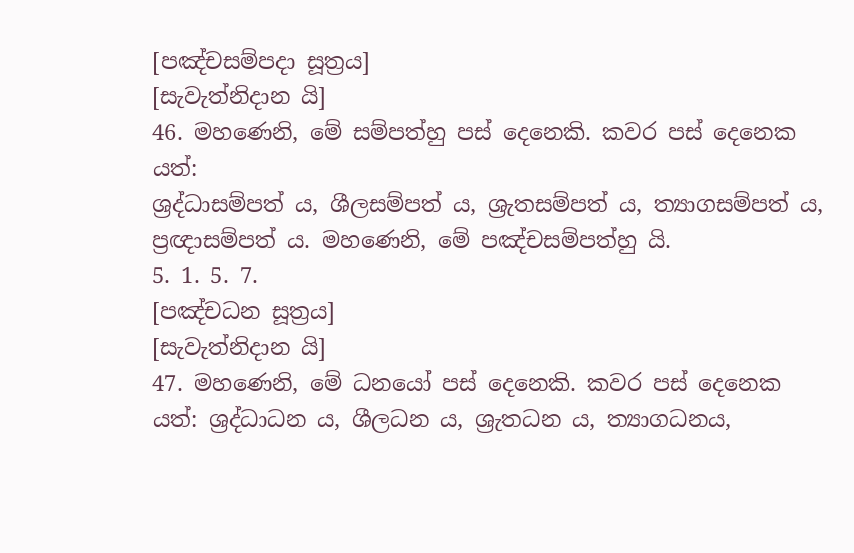[පඤ්චසම්පදා සූත්‍රය]
[සැවැත්නිදාන යි]
46. මහණෙනි, මේ සම්පත්හු පස් දෙනෙකි. කවර පස් දෙනෙක යත්:
ශ්‍රද්ධාසම්පත් ය, ශීලසම්පත් ය, ශ්‍රැතසම්පත් ය, ත්‍යාගසම්පත් ය, ප්‍රඥාසම්පත් ය. මහණෙනි, මේ පඤ්චසම්පත්හු යි.
5. 1. 5. 7.
[පඤ්චධන සූත්‍රය]
[සැවැත්නිදාන යි]
47. මහණෙනි, මේ ධනයෝ පස් දෙනෙකි. කවර පස් දෙනෙක යත්: ශ්‍රද්ධාධන ය, ශීලධන ය, ශ්‍රැතධන ය, ත්‍යාගධනය,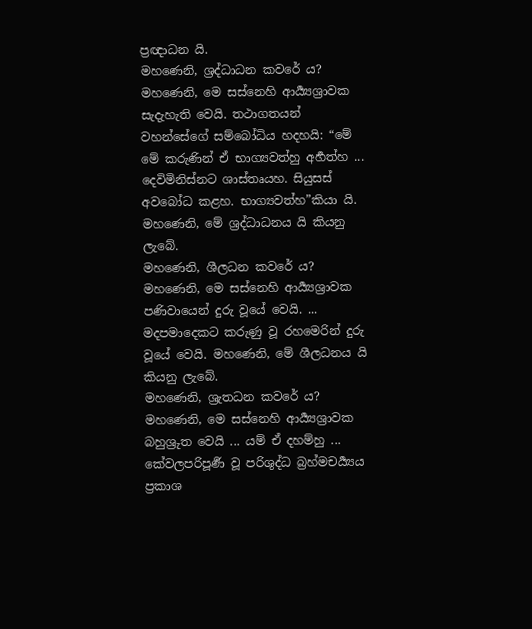ප්‍රඥාධන යි.
මහණෙනි, ශ්‍රද්ධාධන කවරේ ය? මහණෙනි, මෙ සස්නෙහි ආර්‍ය්‍යශ්‍රාවක සැදැහැති වෙයි. තථාගතයන් වහන්සේගේ සම්බෝධිය හදහයි: “මේ මේ කරුණින් ඒ භාග්‍යවත්හු අර්‍හත්හ ... දෙවිමිනිස්නට ශාස්තෘයහ. සියුසස් අවබෝධ කළහ. භාග්‍යවත්හ”කියා යි. මහණෙනි, මේ ශ්‍රද්ධාධනය යි කියනු ලැබේ.
මහණෙනි, ශීලධන කවරේ ය? මහණෙනි, මෙ සස්නෙහි ආර්‍ය්‍යශ්‍රාවක පණිවායෙන් දුරු වූයේ වෙයි. ... මදපමාදෙකට කරුණු වූ රහමෙරින් දුරු වූයේ වෙයි. මහණෙනි, මේ ශීලධනය යි කියනු ලැබේ.
මහණෙනි, ශ්‍රැතධන කවරේ ය? මහණෙනි, මෙ සස්නෙහි ආර්‍ය්‍යශ්‍රාවක බහුශ්‍රුත වෙයි ... යම් ඒ දහම්හු ... කේවලපරිපූර්‍ණ වූ පරිශුද්ධ බ්‍රහ්මචර්‍ය්‍යය ප්‍රකාශ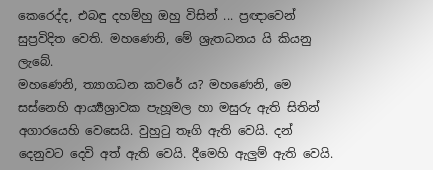කෙරෙද්ද, එබඳු දහම්හු ඔහු විසින් ... ප්‍රඥාවෙන් සුප්‍රවිදිත වෙති. මහණෙනි, මේ ශ්‍රැතධනය යි කියනු ලැබේ.
මහණෙනි, ත්‍යාගධන කවරේ ය? මහණෙනි, මෙ සස්නෙහි ආර්‍ය්‍යශ්‍රාවක පැහූමල හා මසුරු ඇති සිතින් අගාරයෙහි වෙසෙයි. වුහුටු තෑගි ඇති වෙයි. දන් දෙනුවට දෙවි අත් ඇති වෙයි. දීමෙහි ඇලුම් ඇති වෙයි.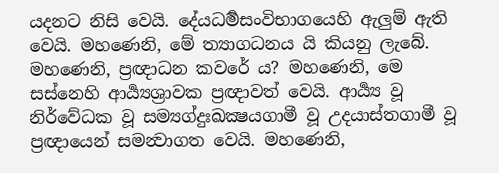යදනට නිසි වෙයි. දේයධර්‍මසංවිභාගයෙහි ඇලුම් ඇති වෙයි. මහණෙනි, මේ ත්‍යාගධනය යි කියනු ලැබේ.
මහණෙනි, ප්‍රඥාධන කවරේ ය? මහණෙනි, මෙ සස්නෙහි ආර්‍ය්‍යශ්‍රාවක ප්‍රඥාවත් වෙයි. ආර්‍ය්‍ය වූ නිර්වේධක වූ සම්‍යග්දුඃඛක්‍ෂයගාමී වූ උදයාස්තගාමී වූ ප්‍රඥායෙන් සමන්‍වාගත වෙයි. මහණෙනි,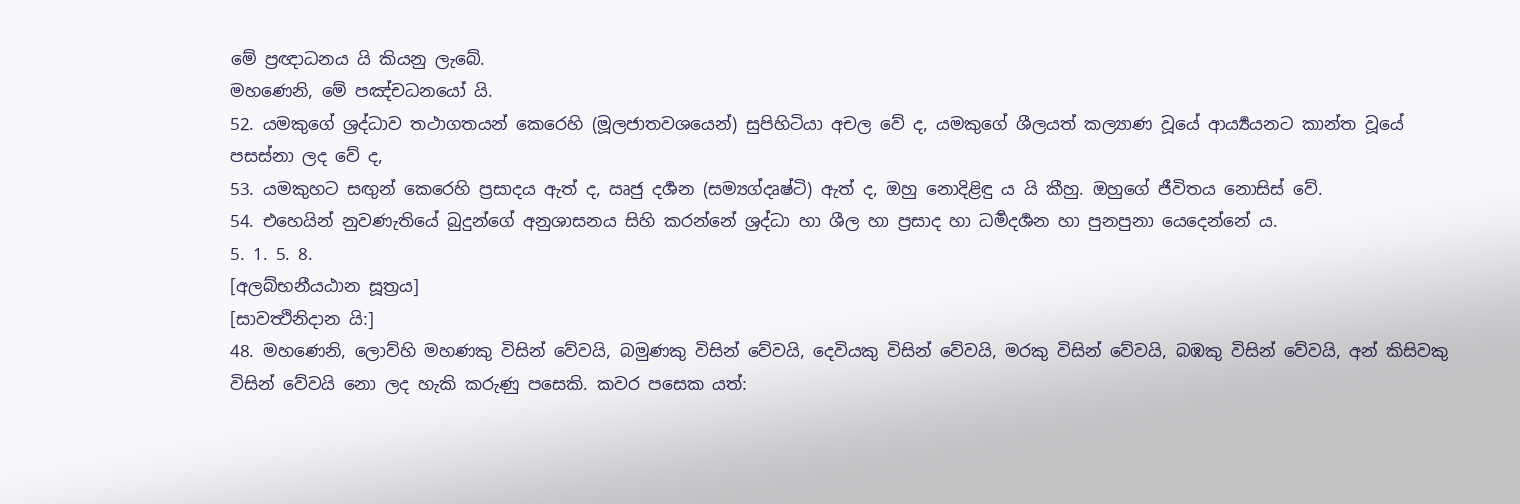මේ ප්‍රඥාධනය යි කියනු ලැබේ.
මහණෙනි, මේ පඤ්චධනයෝ යි.
52. යමකුගේ ශ්‍රද්ධාව තථාගතයන් කෙරෙහි (මූලජාතවශයෙන්) සුපිහිටියා අචල වේ ද, යමකුගේ ශීලයත් කල්‍යාණ වූයේ ආර්‍ය්‍යයනට කාන්ත වූයේ පසස්නා ලද වේ ද,
53. යමකුහට සඟුන් කෙරෙහි ප්‍රසාදය ඇත් ද, ඍජු දර්‍ශන (සම්‍යග්දෘෂ්ටි) ඇත් ද, ඔහු නොදිළිඳු ය යි කීහු. ඔහුගේ ජීවිතය නොසිස් වේ.
54. එහෙයින් නුවණැතියේ බුදුන්ගේ අනුශාසනය සිහි කරන්නේ ශ්‍රද්ධා හා ශීල හා ප්‍රසාද හා ධර්‍මදර්‍ශන හා පුනපුනා යෙදෙන්නේ ය.
5. 1. 5. 8.
[අලබ්භනීයඨාන සූත්‍රය]
[සාවත්‍ථිනිදාන යි:]
48. මහණෙනි, ලොව්හි මහණකු විසින් වේවයි, බමුණකු විසින් වේවයි, දෙවියකු විසින් වේවයි, මරකු විසින් වේවයි, බඹකු විසින් වේවයි, අන් කිසිවකු විසින් වේවයි නො ලද හැකි කරුණු පසෙකි. කවර පසෙක යත්: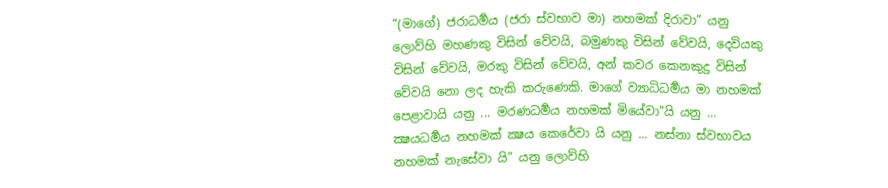“(මාගේ) ජරාධර්‍මය (ජරා ස්වභාව මා) නහමක් දිරාවා” යනු ලොව්හි මහණකු විසින් වේවයි, බමුණකු විසින් වේවයි, දෙවියකු විසින් වේවයි, මරකු විසින් වේවයි, අන් කවර කෙනකුදු විසින් වේවයි නො ලද හැකි කරුණෙකි. මාගේ ව්‍යාධිධර්‍මය මා නහමක් පෙළාවායි යනු ... මරණධර්‍මය නහමක් මියේවා”යි යනු ... ක්‍ෂයධර්‍මය නහමක් ක්‍ෂය කෙරේවා යි යනු ... නස්නා ස්වභාවය නහමක් නැසේවා යි” යනු ලොව්හි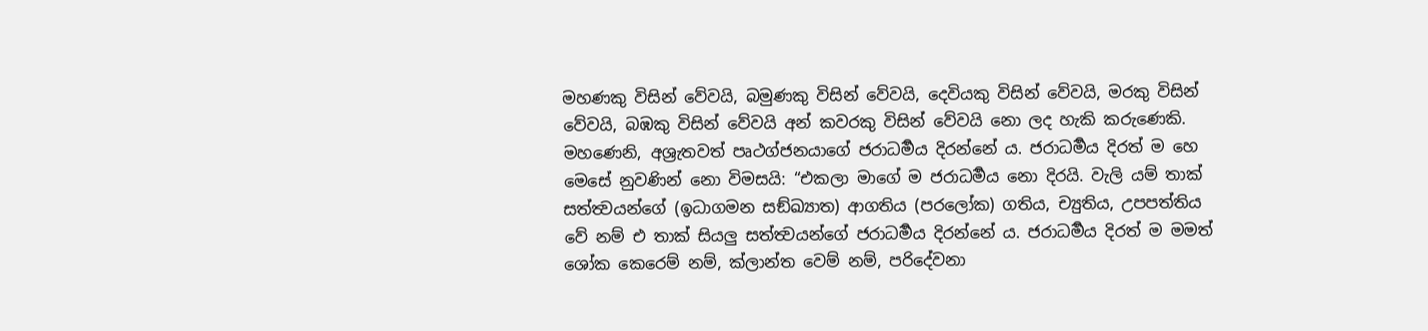මහණකු විසින් වේවයි, බමුණකු විසින් වේවයි, දෙවියකු විසින් වේවයි, මරකු විසින් වේවයි, බඹකු විසින් වේවයි අන් කවරකු විසින් වේවයි නො ලද හැකි කරුණෙකි.
මහණෙනි, අශ්‍රැතවත් පෘථග්ජනයාගේ ජරාධර්‍මය දිරන්නේ ය. ජරාධර්‍මය දිරත් ම හෙ මෙසේ නුවණින් නො විමසයි: “එකලා මාගේ ම ජරාධර්‍මය නො දිරයි. වැලි යම් තාක් සත්ත්‍වයන්ගේ (ඉධාගමන සඞ්ඛ්‍යාත) ආගතිය (පරලෝක) ගතිය, ච්‍යුතිය, උපපත්තිය වේ නම් එ තාක් සියලු සත්ත්‍වයන්ගේ ජරාධර්‍මය දිරන්නේ ය. ජරාධර්‍මය දිරත් ම මමත් ශෝක කෙරෙම් නම්, ක්ලාන්ත වෙම් නම්, පරිදේවනා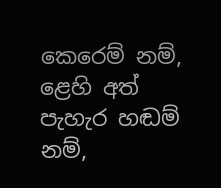කෙරෙම් නම්, ළෙහි අත් පැහැර හඬම් නම්,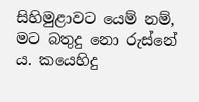සිහිමුළාවට යෙම් නම්, මට බතුදු නො රුස්නේ ය. කයෙහිදු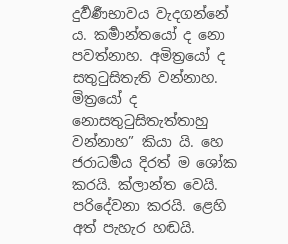දුර්‍වර්‍ණභාවය වැදගන්නේ ය. කර්‍මාන්තයෝ ද නො පවත්නාහ. අමිත්‍රයෝ ද සතුටුසිතැති වන්නාහ. මිත්‍රයෝ ද නොසතුටුසිතැත්තාහු වන්නාහ” කියා යි. හෙ ජරාධර්‍මය දිරත් ම ශෝක කරයි. ක්ලාන්ත වෙයි. පරිදේවනා කරයි. ළෙහි අත් පැහැර හඬයි.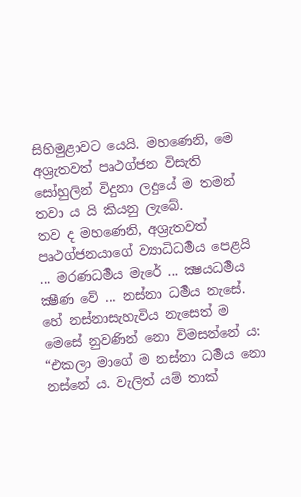සිහිමුළාවට යෙයි. මහණෙනි, මෙ අශ්‍රැතවත් පෘථග්ජන විසැති සෝහුලින් විදුනා ලදුයේ ම තමන් තවා ය යි කියනු ලැබේ.
තව ද මහණෙනි, අශ්‍රැතවත් පෘථග්ජනයාගේ ව්‍යාධිධර්‍මය පෙළයි ... මරණධර්‍මය මැරේ ... ක්‍ෂයධර්‍මය ක්‍ෂීණ වේ ... නස්නා ධර්‍මය නැසේ. හේ නස්නාසැහැවිය නැසෙත් ම මෙසේ නුවණින් නො විමසන්නේ ය: “එකලා මාගේ ම නස්නා ධර්‍මය නො නස්නේ ය. වැලිත් යම් තාක්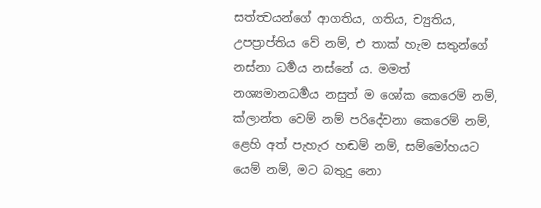සත්ත්‍වයන්ගේ ආගතිය, ගතිය, ච්‍යුතිය, උපප්‍රාප්තිය වේ නම්, එ තාක් හැම සතුන්ගේ නස්නා ධර්‍මය නස්නේ ය. මමත් නශ්‍යමානධර්‍මය නසුත් ම ශෝක කෙරෙම් නම්, ක්ලාන්ත වෙම් නම් පරිදේවනා කෙරෙම් නම්, ළෙහි අත් පැහැර හඬම් නම්, සම්මෝහයට යෙම් නම්, මට බතුදු නො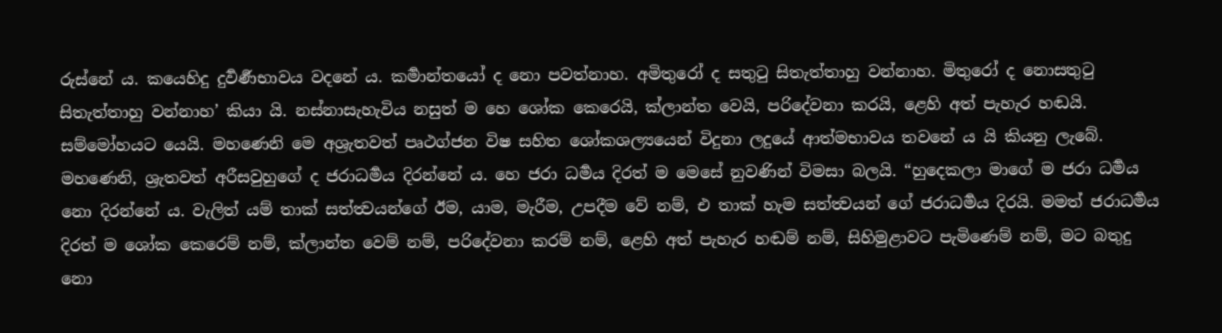රුස්නේ ය. කයෙහිදු දුර්‍වර්‍ණභාවය වදනේ ය. කර්‍මාන්තයෝ ද නො පවත්නාහ. අමිතුරෝ ද සතුටු සිතැත්තාහු වන්නාහ. මිතුරෝ ද නොසතුටු සිතැත්තාහු වන්නාහ’ කියා යි. නස්නාසැහැවිය නසුත් ම හෙ ශෝක කෙරෙයි, ක්ලාන්ත වෙයි, පරිදේවනා කරයි, ළෙහි අත් පැහැර හඬයි. සම්මෝහයට යෙයි. මහණෙනි මෙ අශ්‍රැතවත් පෘථග්ජන විෂ සහිත ශෝකශල්‍යයෙන් විදුනා ලදුයේ ආත්මභාවය තවනේ ය යි කියනු ලැබේ.
මහණෙනි, ශ්‍රැතවත් අරීසවුහුගේ ද ජරාධර්‍මය දිරන්නේ ය. හෙ ජරා ධර්‍මය දිරත් ම මෙසේ නුවණින් විමසා බලයි. “හුදෙකලා මාගේ ම ජරා ධර්‍මය නො දිරන්නේ ය. වැලිත් යම් තාක් සත්ත්‍වයන්ගේ ඊම, යාම, මැරීම, උපදීම වේ නම්, එ තාක් හැම සත්ත්‍වයන් ගේ ජරාධර්‍මය දිරයි. මමත් ජරාධර්‍මය දිරත් ම ශෝක කෙරෙම් නම්, ක්ලාන්ත වෙම් නම්, පරිදේවනා කරම් නම්, ළෙහි අත් පැහැර හඬම් නම්, සිහිමුළාවට පැමිණෙම් නම්, මට බතුදු නො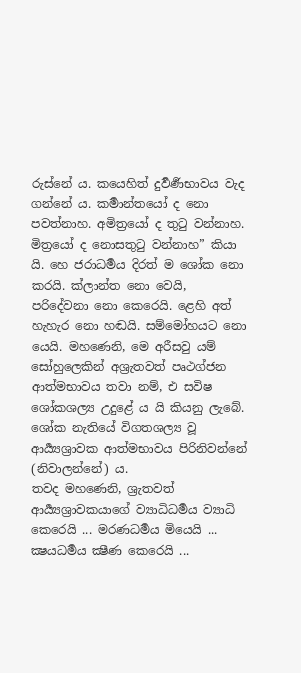රුස්නේ ය. කයෙහිත් දුර්‍වර්‍ණභාවය වැද ගන්නේ ය. කර්‍මාන්තයෝ ද නො පවත්නාහ. අමිත්‍රයෝ ද තුටු වන්නාහ. මිත්‍රයෝ ද නොසතුටු වන්නාහ” කියා යි. හෙ ජරාධර්‍මය දිරත් ම ශෝක නො කරයි. ක්ලාන්ත නො වෙයි, පරිදේවනා නො කෙරෙයි. ළෙහි අත් හැහැර නො හඬයි. සම්මෝහයට නො යෙයි. මහණෙනි, මෙ අරීසවු යම් සෝහුලෙකින් අශ්‍රැතවත් පෘථග්ජන ආත්මභාවය තවා නම්, එ සවිෂ ශෝකශල්‍ය උදුළේ ය යි කියනු ලැබේ. ශෝක නැතියේ විගතශල්‍ය වූ ආර්‍ය්‍යශ්‍රාවක ආත්මභාවය පිරිනිවන්නේ (නිවාලන්නේ) ය.
තවද මහණෙනි, ශ්‍රැතවත් ආර්‍ය්‍යශ්‍රාවකයාගේ ව්‍යාධිධර්‍මය ව්‍යාධි කෙරෙයි ... මරණධර්‍මය මියෙයි ... ක්‍ෂයධර්‍මය ක්‍ෂීණ කෙරෙයි ...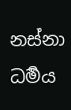නස්නා ධර්‍මය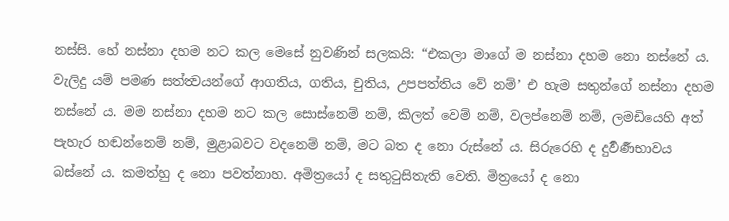නස්සි. හේ නස්නා දහම නට කල මෙසේ නුවණින් සලකයි: “එකලා මාගේ ම නස්නා දහම නො නස්නේ ය. වැලිදු යම් පමණ සත්ත්‍වයන්ගේ ආගතිය, ගතිය, චුතිය, උපපත්තිය වේ නම්’ එ හැම සතුන්ගේ නස්නා දහම නස්නේ ය. මම නස්නා දහම නට කල සොස්නෙම් නම්, කිලත් වෙම් නම්, වලප්නෙම් නම්, ලමඩියෙහි අත් පැහැර හඬන්නෙම් නම්, මුළාබවට වදනෙම් නම්, මට බත ද නො රුස්නේ ය. සිරුරෙහි ද දුර්‍වර්‍ණභාවය බස්නේ ය. කමත්හු ද නො පවත්නාහ. අමිත්‍රයෝ ද සතුටුසිතැති වෙති. මිත්‍රයෝ ද නො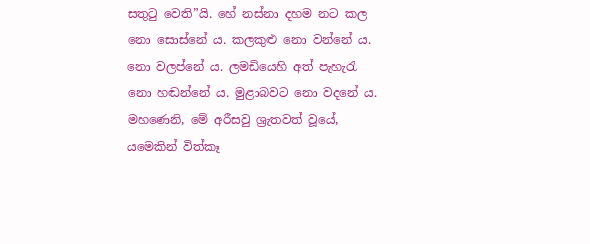සතුටු වෙති”යි. හේ නස්නා දහම නට කල නො සොස්නේ ය. කලකුළු නො වන්නේ ය. නො වලප්නේ ය. ලමඩියෙහි අත් පැහැරැ නො හඬන්නේ ය. මුළාබවට නො වදනේ ය. මහණෙනි, මේ අරීසවු ශ්‍රැතවත් වූයේ, යමෙකින් විත්කෑ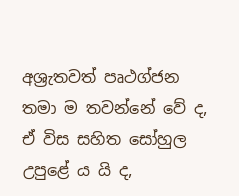අශ්‍රැතවත් පෘථග්ජන තමා ම තවන්නේ වේ ද, ඒ විස සහිත සෝහුල උපුළේ ය යි ද,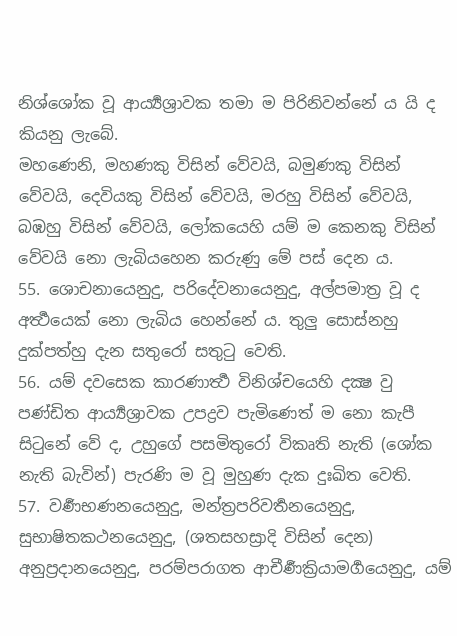නිශ්ශෝක වූ ආර්‍ය්‍යශ්‍රාවක තමා ම පිරිනිවන්නේ ය යි ද කියනු ලැබේ.
මහණෙනි, මහණකු විසින් වේවයි, බමුණකු විසින් වේවයි, දෙවියකු විසින් වේවයි, මරහු විසින් වේවයි, බඹහු විසින් වේවයි, ලෝකයෙහි යම් ම කෙනකු විසින් වේවයි නො ලැබියහෙන කරුණු මේ පස් දෙන ය.
55. ශොචනායෙනුදු, පරිදේවනායෙනුදු, අල්පමාත්‍ර වූ ද අර්‍ත්‍ථයෙක් නො ලැබිය හෙන්නේ ය. තුලු සොස්නහු දුක්පත්හු දැන සතුරෝ සතුටු වෙති.
56. යම් දවසෙක කාරණාර්‍ත්‍ථ විනිශ්චයෙහි දක්‍ෂ වු පණ්ඩිත ආර්‍ය්‍යශ්‍රාවක උපද්‍රව පැමිණෙත් ම නො කැපී සිටුනේ වේ ද, උහුගේ පසමිතුරෝ විකෘති නැති (ශෝක නැති බැවින්) පැරණි ම වූ මුහුණ දැක දුඃඛිත වෙති.
57. වර්‍ණභණනයෙනුදු, මන්ත්‍රපරිවර්‍තනයෙනුදු, සුභාෂිතකථනයෙනුදු, (ශතසහස්‍රාදි විසින් දෙන) අනුප්‍රදානයෙනුදු, පරම්පරාගත ආචීර්‍ණක්‍රියාමර්‍ගයෙනුදු, යම්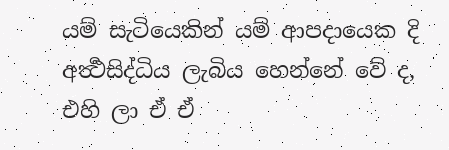යම් සැටියෙකින් යම් ආපදායෙක දි අර්‍ත්‍ථසිද්ධිය ලැබිය හෙන්නේ වේ ද, එහි ලා ඒ ඒ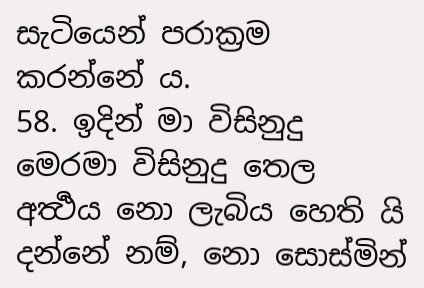සැටියෙන් පරාක්‍රම කරන්නේ ය.
58. ඉදින් මා විසිනුදු මෙරමා විසිනුදු තෙල අර්‍ත්‍ථය නො ලැබිය හෙති යි දන්නේ නම්, නො සොස්මින්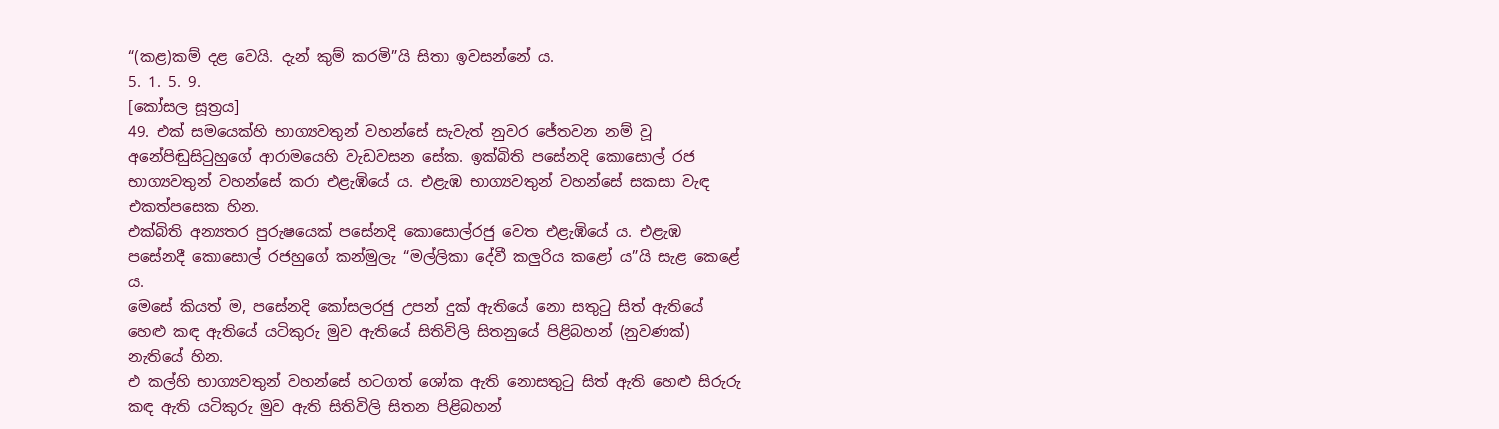“(කළ)කම් දළ වෙයි. දැන් කුම් කරමි”යි සිතා ඉවසන්නේ ය.
5. 1. 5. 9.
[කෝසල සූත්‍රය]
49. එක් සමයෙක්හි භාග්‍යවතුන් වහන්සේ සැවැත් නුවර ජේතවන නම් වූ අනේපිඬුසිටුහුගේ ආරාමයෙහි වැඩවසන සේක. ඉක්බිති පසේනදි කොසොල් රජ භාග්‍යවතුන් වහන්සේ කරා එළැඹියේ ය. එළැඹ භාග්‍යවතුන් වහන්සේ සකසා වැඳ එකත්පසෙක හින.
එක්බිති අන්‍යතර පුරුෂයෙක් පසේනදි කොසොල්රජු වෙත එළැඹියේ ය. එළැඹ පසේනදී කොසොල් රජහුගේ කන්මුලැ “මල්ලිකා දේවී කලුරිය කළෝ ය”යි සැළ කෙළේ ය.
මෙසේ කියත් ම, පසේනදි කෝසලරජු උපන් දුක් ඇතියේ නො සතුටු සිත් ඇතියේ හෙළු කඳ ඇතියේ යටිකුරු මුව ඇතියේ සිතිවිලි සිතනුයේ පිළිබහන් (නුවණක්) නැතියේ හින.
එ කල්හි භාග්‍යවතුන් වහන්සේ හටගත් ශෝක ඇති නොසතුටු සිත් ඇති හෙළු සිරුරු කඳ ඇති යටිකුරු මුව ඇති සිතිවිලි සිතන පිළිබහන්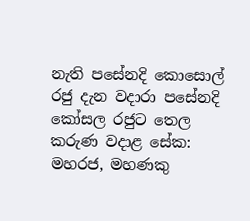නැති පසේනදි කොසොල් රජු දැන වදාරා පසේනදි කෝසල රජුට තෙල කරුණ වදාළ සේක:
මහරජ, මහණකු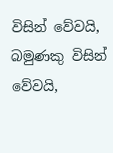විසින් වේවයි, බමුණකු විසින් වේවයි,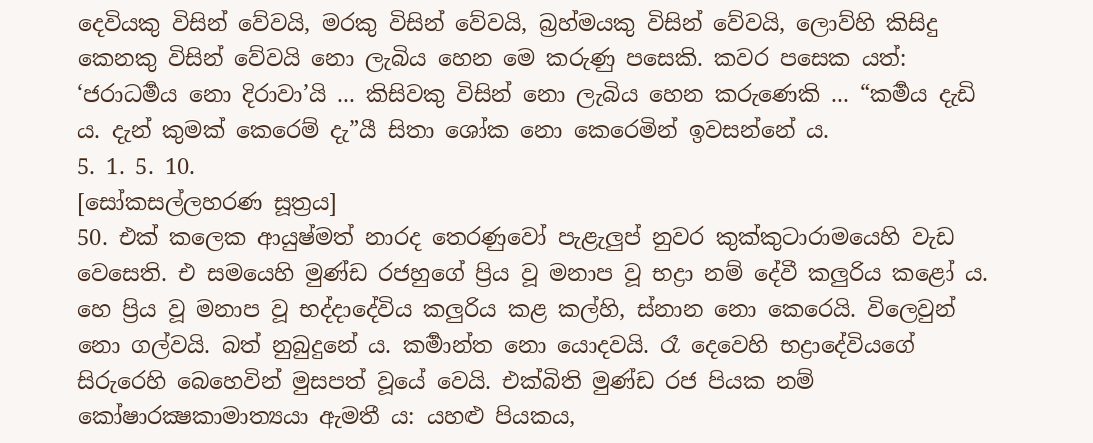දෙවියකු විසින් වේවයි, මරකු විසින් වේවයි, බ්‍රහ්මයකු විසින් වේවයි, ලොව්හි කිසිදු කෙනකු විසින් වේවයි නො ලැබිය හෙන මෙ කරුණු පසෙකි. කවර පසෙක යත්: ‘ජරාධර්‍මය නො දිරාවා’යි ... කිසිවකු විසින් නො ලැබිය හෙන කරුණෙකි ... “කර්‍මය දැඩි ය. දැන් කුමක් කෙරෙම් දැ”යී සිතා ශෝක නො කෙරෙමින් ඉවසන්නේ ය.
5. 1. 5. 10.
[සෝකසල්ලහරණ සූත්‍රය]
50. එක් කලෙක ආයුෂ්මත් නාරද තෙරණුවෝ පැළැලුප් නුවර කුක්කුටාරාමයෙහි වැඩ වෙසෙති. එ සමයෙහි මුණ්ඩ රජහුගේ ප්‍රිය වූ මනාප වූ භද්‍රා නම් දේවී කලුරිය කළෝ ය. හෙ ප්‍රිය වූ මනාප වූ භද්දාදේවිය කලුරිය කළ කල්හි, ස්නාන නො කෙරෙයි. විලෙවුන් නො ගල්වයි. බත් නුබුදුනේ ය. කර්‍මාන්ත නො යොදවයි. රෑ දෙවෙහි භද්‍රාදේවියගේ සිරුරෙහි බෙහෙවින් මුසපත් වූයේ වෙයි. එක්බිති මුණ්ඩ රජ පියක නම් කෝෂාරක්‍ෂකාමාත්‍යයා ඇමතී ය: යහළු පියකය,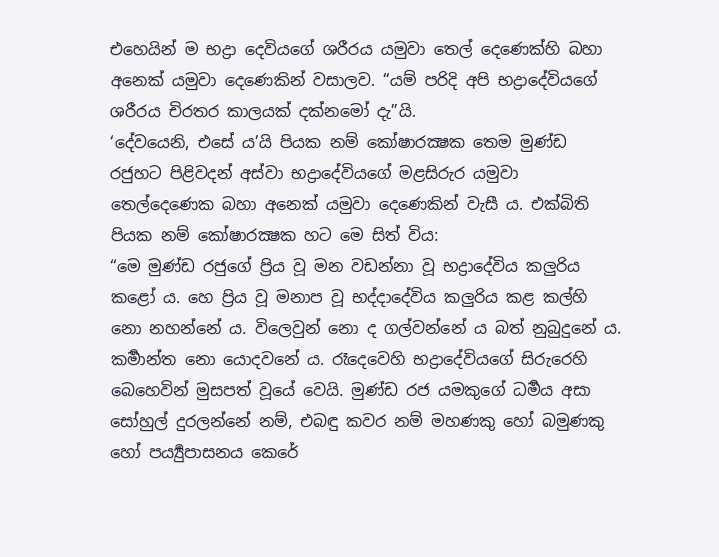එහෙයින් ම භද්‍රා දෙවියගේ ශරීරය යමුවා තෙල් දෙණෙක්හි බහා අනෙක් යමුවා දෙණෙකින් වසාලව. “යම් පරිදි අපි භද්‍රාදේවියගේ ශරීරය චිරතර කාලයක් දක්නමෝ දැ”යි.
‘දේවයෙනි, එසේ ය’යි පියක නම් කෝෂාරක්‍ෂක තෙම මුණ්ඩ රජුහට පිළිවදන් අස්වා භද්‍රාදේවියගේ මළසිරුර යමුවා තෙල්දෙණෙක බහා අනෙක් යමුවා දෙණෙකින් වැසී ය. එක්බිති පියක නම් කෝෂාරක්‍ෂක හට මෙ සිත් විය:
“මෙ මුණ්ඩ රජුගේ ප්‍රිය වූ මන වඩන්නා වූ භද්‍රාදේවිය කලුරිය කළෝ ය. හෙ ප්‍රිය වූ මනාප වූ භද්දාදේවිය කලුරිය කළ කල්හි නො නහන්නේ ය. විලෙවුන් නො ද ගල්වන්නේ ය බත් නුබුදුනේ ය. කර්‍මාන්ත නො යොදවනේ ය. රෑදෙවෙහි භද්‍රාදේවියගේ සිරුරෙහි බෙහෙවින් මුසපත් වූයේ වෙයි. මුණ්ඩ රජ යමකුගේ ධර්‍මය අසා සෝහුල් දුරලන්නේ නම්, එබඳු කවර නම් මහණකු හෝ බමුණකු හෝ පර්‍ය්‍යුපාසනය කෙරේ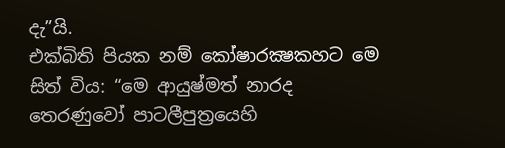දැ”යි.
එක්බිති පියක නම් කෝෂාරක්‍ෂකහට මෙ සිත් විය: “මෙ ආයුෂ්මත් නාරද තෙරණුවෝ පාටලීපුත්‍රයෙහි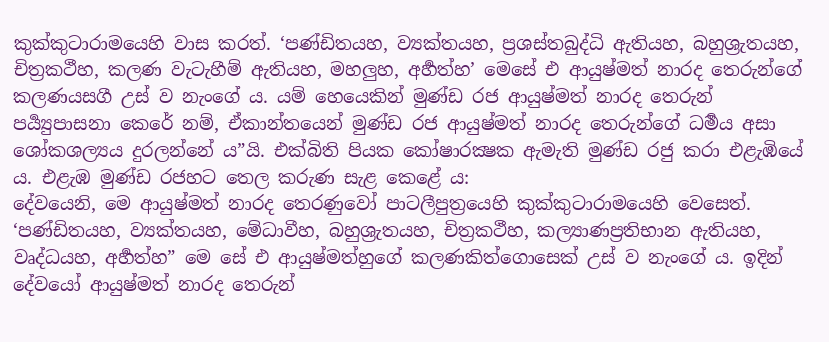කුක්කුටාරාමයෙහි වාස කරත්. ‘පණ්ඩිතයහ, ව්‍යක්තයහ, ප්‍රශස්තබුද්ධි ඇතියහ, බහුශ්‍රැතයහ, චිත්‍රකථීහ, කලණ වැටැහීම් ඇතියහ, මහලුහ, අර්‍හත්හ’ මෙසේ එ ආයුෂ්මත් නාරද තෙරුන්ගේ කලණයසගී උස් ව නැංගේ ය. යම් හෙයෙකින් මුණ්ඩ රජ ආයුෂ්මත් නාරද තෙරුන් පර්‍ය්‍යුපාසනා කෙරේ නම්, ඒකාන්තයෙන් මුණ්ඩ රජ ආයුෂ්මත් නාරද තෙරුන්ගේ ධර්‍මය අසා ශෝකශල්‍යය දුරලන්නේ ය”යි. එක්බිති පියක කෝෂාරක්‍ෂක ඇමැති මුණ්ඩ රජු කරා එළැඹියේ ය. එළැඹ මුණ්ඩ රජහට තෙල කරුණ සැළ කෙළේ ය:
දේවයෙනි, මෙ ආයුෂ්මත් නාරද තෙරණුවෝ පාටලීපුත්‍රයෙහි කුක්කුටාරාමයෙහි වෙසෙත්. ‘පණ්ඩිතයහ, ව්‍යක්තයහ, මේධාවීහ, බහුශ්‍රැතයහ, චිත්‍රකථීහ, කල්‍යාණප්‍රතිභාන ඇතියහ, වෘද්ධයහ, අර්‍හත්හ” මෙ සේ එ ආයුෂ්මත්හුගේ කලණකිත්ගොසෙක් උස් ව නැංගේ ය. ඉදින් දේවයෝ ආයුෂ්මත් නාරද තෙරුන්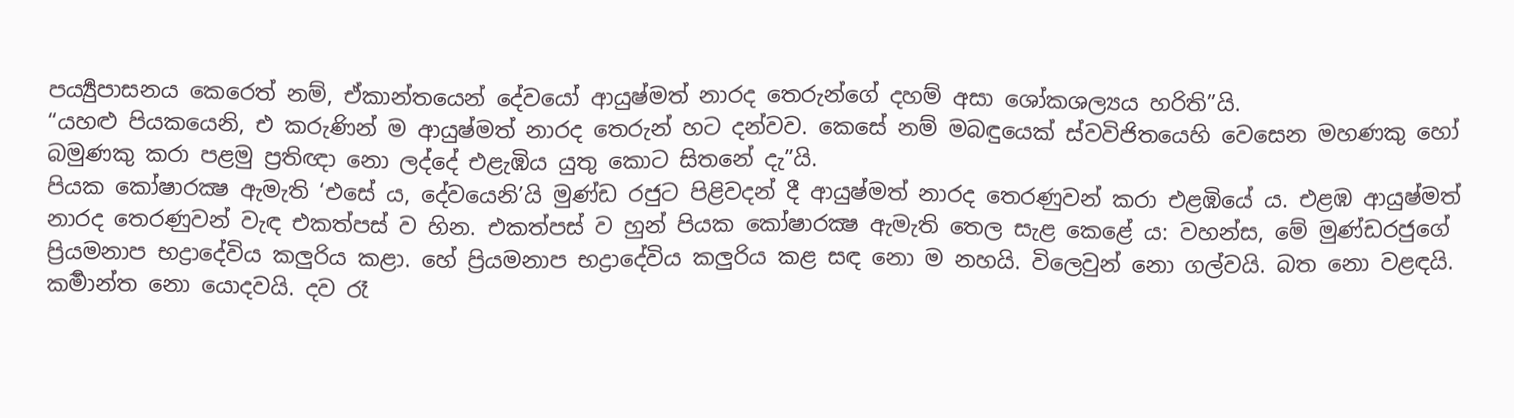පර්‍ය්‍යුපාසනය කෙරෙත් නම්, ඒකාන්තයෙන් දේවයෝ ආයුෂ්මත් නාරද තෙරුන්ගේ දහම් අසා ශෝකශල්‍යය හරිති”යි.
“යහළු පියකයෙනි, එ කරුණින් ම ආයුෂ්මත් නාරද තෙරුන් හට දන්වව. කෙසේ නම් මබඳුයෙක් ස්වවිජිතයෙහි වෙසෙන මහණකු හෝ බමුණකු කරා පළමු ප්‍රතිඥා නො ලද්දේ එළැඹිය යුතු කොට සිතනේ දැ”යි.
පියක කෝෂාරක්‍ෂ ඇමැති ‘එසේ ය, දේවයෙනි’යි මුණ්ඩ රජුට පිළිවදන් දී ආයුෂ්මත් නාරද තෙරණුවන් කරා එළඹියේ ය. එළඹ ආයුෂ්මත් නාරද තෙරණුවන් වැඳ එකත්පස් ව හින. එකත්පස් ව හුන් පියක කෝෂාරක්‍ෂ ඇමැති තෙල සැළ කෙළේ ය: වහන්ස, මේ මුණ්ඩරජුගේ ප්‍රියමනාප භද්‍රාදේවිය කලුරිය කළා. හේ ප්‍රියමනාප භද්‍රාදේවිය කලුරිය කළ සඳ නො ම නහයි. විලෙවුන් නො ගල්වයි. බත නො වළඳයි. කර්‍මාන්ත නො යොදවයි. දව රෑ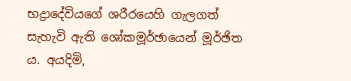භද්‍රාදේවියගේ ශරීරයෙහි ගැලගත් සැහැවි ඇති ශෝකමූර්ඡායෙන් මූර්ඡිත ය. අයදිමි,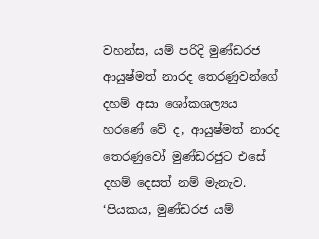වහන්ස, යම් පරිදි මුණ්ඩරජ ආයුෂ්මත් නාරද තෙරණුවන්ගේ දහම් අසා ශෝකශල්‍යය හරණේ වේ ද, ආයුෂ්මත් නාරද තෙරණුවෝ මුණ්ඩරජුට එසේ දහම් දෙසත් නම් මැනැව.
‘පියකය, මුණ්ඩරජ යම්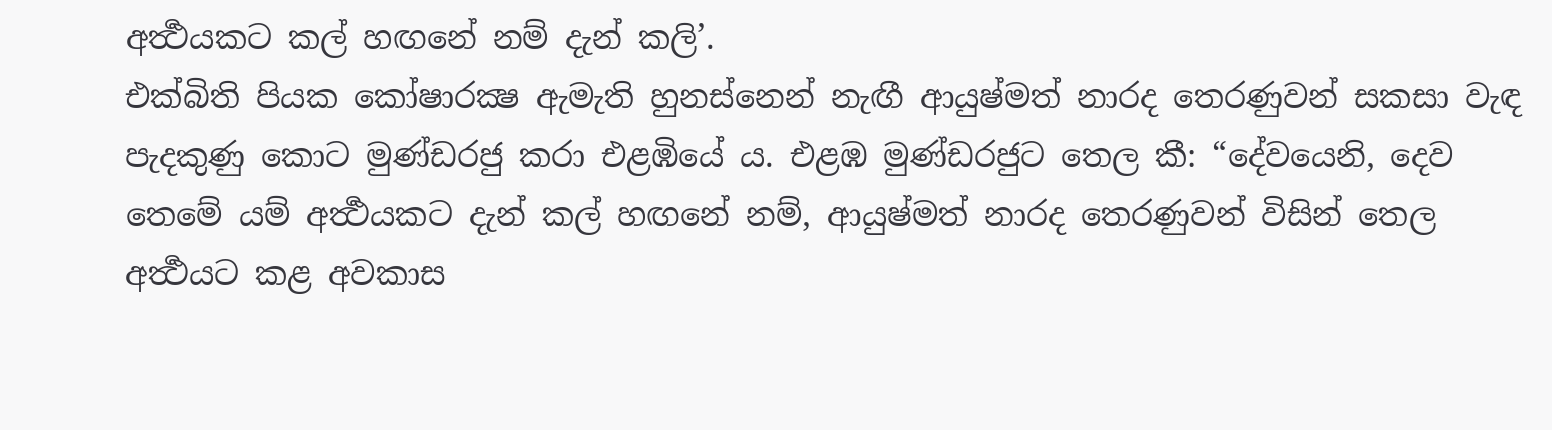අර්‍ත්‍ථයකට කල් හඟනේ නම් දැන් කලි’.
එක්බිති පියක කෝෂාරක්‍ෂ ඇමැති හුනස්නෙන් නැඟී ආයුෂ්මත් නාරද තෙරණුවන් සකසා වැඳ පැදකුණු කොට මුණ්ඩරජු කරා එළඹියේ ය. එළඹ මුණ්ඩරජුට තෙල කී: “දේවයෙනි, දෙව තෙමේ යම් අර්‍ත්‍ථයකට දැන් කල් හඟනේ නම්, ආයුෂ්මත් නාරද තෙරණුවන් විසින් තෙල අර්‍ත්‍ථයට කළ අවකාස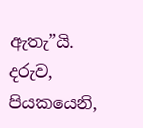ඇතැ”යි.
දරුව, පියකයෙනි,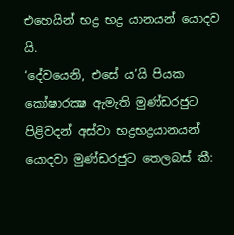එහෙයින් භද්‍ර භද්‍ර යානයන් යොදව යි.
‘දේවයෙනි, එසේ ය’යි පියක කෝෂාරක්‍ෂ ඇමැති මුණ්ඩරජුට පිළිවදන් අස්වා භද්‍රභද්‍රයානයන් යොදවා මුණ්ඩරජුට තෙලබස් කී: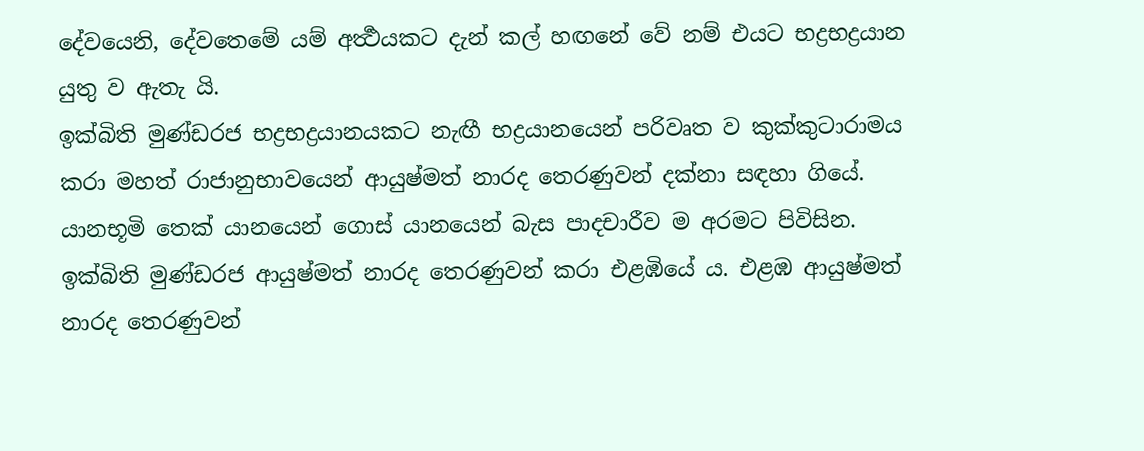දේවයෙනි, දේවතෙමේ යම් අර්‍ත්‍ථයකට දැන් කල් හඟනේ වේ නම් එයට භද්‍රභද්‍රයාන යුතු ව ඇතැ යි.
ඉක්බිති මුණ්ඩරජ භද්‍රභද්‍රයානයකට නැඟී භද්‍රයානයෙන් පරිවෘත ව කුක්කුටාරාමය කරා මහත් රාජානුභාවයෙන් ආයුෂ්මත් නාරද තෙරණුවන් දක්නා සඳහා ගියේ. යානභූමි තෙක් යානයෙන් ගොස් යානයෙන් බැස පාදචාරීව ම අරමට පිවිසින.
ඉක්බිති මුණ්ඩරජ ආයුෂ්මත් නාරද තෙරණුවන් කරා එළඹියේ ය. එළඹ ආයුෂ්මත් නාරද තෙරණුවන්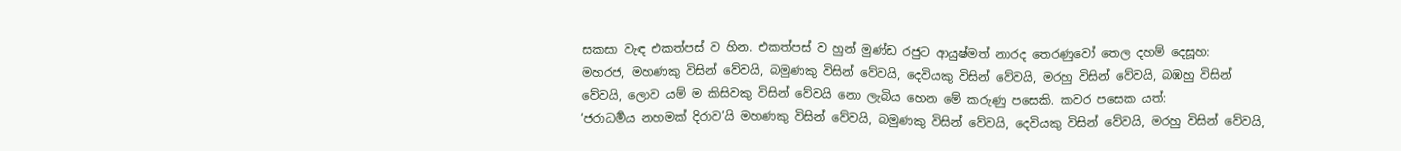සකසා වැඳ එකත්පස් ව හින. එකත්පස් ව හුන් මුණ්ඩ රජුට ආයුෂ්මත් නාරද තෙරණුවෝ තෙල දහම් දෙසූහ:
මහරජ, මහණකු විසින් වේවයි, බමුණකු විසින් වේවයි, දෙවියකු විසින් වේවයි, මරහු විසින් වේවයි, බඹහු විසින් වේවයි, ලොව යම් ම කිසිවකු විසින් වේවයි නො ලැබිය හෙන මේ කරුණු පසෙකි. කවර පසෙක යත්:
‘ජරාධර්‍මය නහමක් දිරාව’යි මහණකු විසින් වේවයි, බමුණකු විසින් වේවයි, දෙවියකු විසින් වේවයි, මරහු විසින් වේවයි,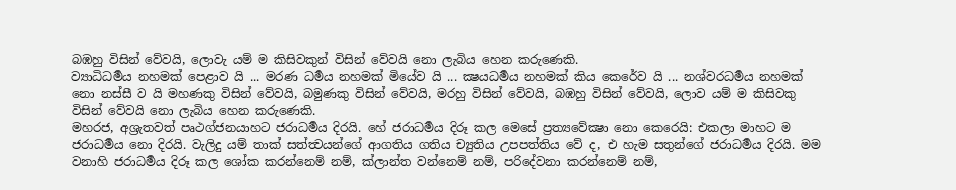බඹහු විසින් වේවයි, ලොවැ යම් ම කිසිවකුන් විසින් වේවයි නො ලැබිය හෙන කරුණෙකි.
ව්‍යාධිධර්‍මය නහමක් පෙළාව යි ... මරණ ධර්‍මය නහමක් මියේව යි ... ක්‍ෂයධර්‍මය නහමක් කිය කෙරේව යි ... නශ්වරධර්‍මය නහමක් නො නස්සී ව යි මහණකු විසින් වේවයි, බමුණකු විසින් වේවයි, මරහු විසින් වේවයි, බඹහු විසින් වේවයි, ලොව යම් ම කිසිවකු විසින් වේවයි නො ලැබිය හෙන කරුණෙකි.
මහරජ, අශ්‍රැතවත් පෘථග්ජනයාහට ජරාධර්‍මය දිරයි. හේ ජරාධර්‍මය දිරූ කල මෙසේ ප්‍රත්‍යවේක්‍ෂා නො කෙරෙයි: එකලා මාහට ම ජරාධර්‍මය නො දිරයි. වැලිදු යම් තාක් සත්ත්‍වයන්ගේ ආගතිය ගතිය ච්‍යුතිය උපපත්තිය වේ ද, එ හැම සතුන්ගේ ජරාධර්‍මය දිරයි. මම වනාහි ජරාධර්‍මය දිරූ කල ශෝක කරන්නෙම් නම්, ක්ලාන්ත වන්නෙම් නම්, පරිදේවනා කරන්නෙම් නම්,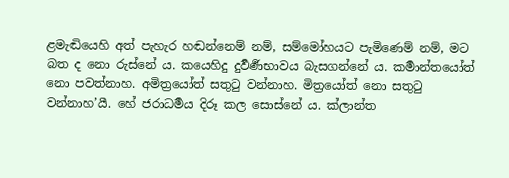ළමැඬියෙහි අත් පැහැර හඬන්නෙම් නම්, සම්මෝහයට පැමිණෙම් නම්, මට බත ද නො රුස්නේ ය. කයෙහිදු දුර්‍වර්‍ණභාවය බැසගන්නේ ය. කර්‍මාන්තයෝත් නො පවත්නාහ. අමිත්‍රයෝත් සතුටු වන්නාහ. මිත්‍රයෝත් නො සතුටු වන්නාහ’යී. හේ ජරාධර්‍මය දිරූ කල සොස්නේ ය. ක්ලාන්ත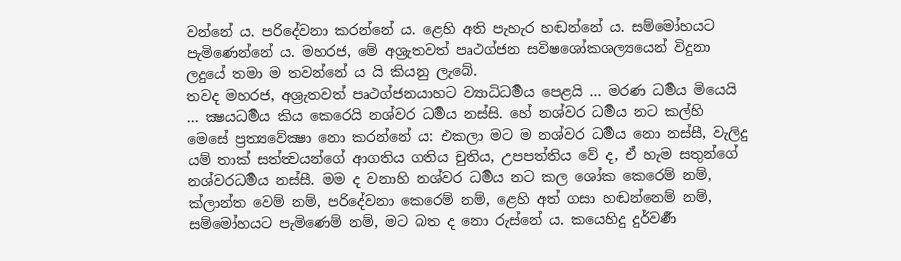වන්නේ ය. පරිදේවනා කරන්නේ ය. ළෙහි අති පැහැර හඬන්නේ ය. සම්මෝහයට පැමිණෙන්නේ ය. මහරජ, මේ අශ්‍රැතවත් පෘථග්ජන සවිෂශෝකශල්‍යයෙන් විදුනා ලදුයේ තමා ම තවන්නේ ය යි කියනු ලැබේ.
තවද මහරජ, අශ්‍රැතවත් පෘථග්ජනයාහට ව්‍යාධිධර්‍මය පෙළයි ... මරණ ධර්‍මය මියෙයි ... ක්‍ෂයධර්‍මය කිය කෙරෙයි නශ්වර ධර්‍මය නස්සි. හේ නශ්වර ධර්‍මය නට කල්හි මෙසේ ප්‍රත්‍යවේක්‍ෂා නො කරන්නේ ය: එකලා මට ම නශ්වර ධර්‍මය නො නස්සී, වැලිදු යම් තාක් සත්ත්‍වයන්ගේ ආගතිය ගතිය චුතිය, උපපත්තිය වේ ද, ඒ හැම සතුන්ගේ නශ්වරධර්‍මය නස්සී. මම ද වනාහි නශ්වර ධර්‍මය නට කල ශෝක කෙරෙම් නම්, ක්ලාන්ත වෙම් නම්, පරිදේවනා කෙරෙම් නම්, ළෙහි අත් ගසා හඬන්නෙම් නම්, සම්මෝහයට පැමිණෙම් නම්, මට බත ද නො රුස්නේ ය. කයෙහිදු දුර්වර්‍ණ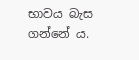භාවය බැස ගන්නේ ය.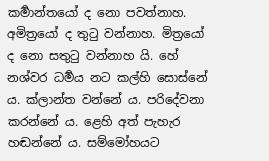කර්‍මාන්තයෝ ද නො පවත්නාහ. අමිත්‍රයෝ ද තුටු වන්නාහ. මිත්‍රයෝ ද නො සතුටු වන්නාහ යි. හේ නශ්වර ධර්‍මය නට කල්හි සොස්නේ ය. ක්ලාන්ත වන්නේ ය. පරිදේවනා කරන්නේ ය. ළෙහි අත් පැහැර හඬන්නේ ය. සම්මෝහයට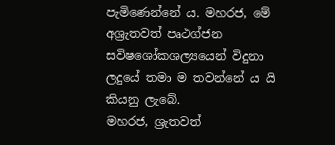පැමිණෙන්නේ ය. මහරජ, මේ අශ්‍රැතවත් පෘථග්ජන සවිෂශෝකශල්‍යයෙන් විදුනා ලදුයේ තමා ම තවන්නේ ය යි කියනු ලැබේ.
මහරජ, ශ්‍රැතවත්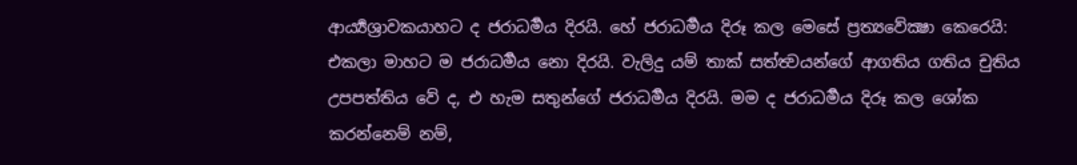ආර්‍ය්‍යශ්‍රාවකයාහට ද ජරාධර්‍මය දිරයි. හේ ජරාධර්‍මය දිරූ කල මෙසේ ප්‍රත්‍යවේක්‍ෂා කෙරෙයි: එකලා මාහට ම ජරාධර්‍මය නො දිරයි. වැලිදු යම් තාක් සත්ත්‍වයන්ගේ ආගතිය ගතිය චුතිය උපපත්තිය වේ ද, එ හැම සතුන්ගේ ජරාධර්‍මය දිරයි. මම ද ජරාධර්‍මය දිරූ කල ශෝක කරන්නෙම් නම්,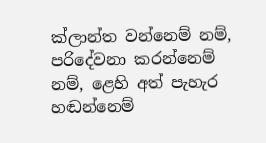ක්ලාන්ත වන්නෙම් නම්, පරිදේවනා කරන්නෙම් නම්, ළෙහි අත් පැහැර හඬන්නෙම්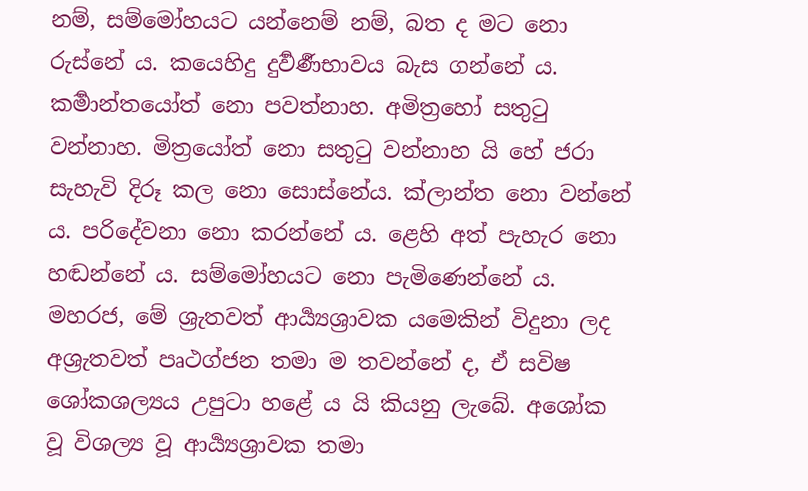නම්, සම්මෝහයට යන්නෙම් නම්, බත ද මට නො රුස්නේ ය. කයෙහිදු දුර්‍වර්‍ණභාවය බැස ගන්නේ ය. කර්‍මාන්තයෝත් නො පවත්නාහ. අමිත්‍රහෝ සතුටු වන්නාහ. මිත්‍රයෝත් නො සතුටු වන්නාහ යි හේ ජරා සැහැවි දිරූ කල නො සොස්නේය. ක්ලාන්ත නො වන්නේ ය. පරිදේවනා නො කරන්නේ ය. ළෙහි අත් පැහැර නො හඬන්නේ ය. සම්මෝහයට නො පැමිණෙන්නේ ය. මහරජ, මේ ශ්‍රැතවත් ආර්‍ය්‍යශ්‍රාවක යමෙකින් විදුනා ලද අශ්‍රැතවත් පෘථග්ජන තමා ම තවන්නේ ද, ඒ සවිෂ ශෝකශල්‍යය උපුටා හළේ ය යි කියනු ලැබේ. අශෝක වූ විශල්‍ය වූ ආර්‍ය්‍යශ්‍රාවක තමා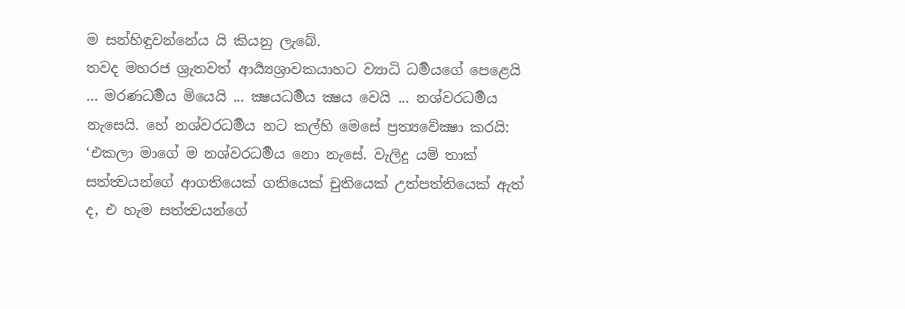ම සන්හිඳුවන්නේය යි කියනු ලැබේ.
තවද මහරජ ශ්‍රැතවත් ආර්‍ය්‍යශ්‍රාවකයාහට ව්‍යාධි ධර්‍මයගේ පෙළෙයි ... මරණධර්‍මය මියෙයි ... ක්‍ෂයධර්‍මය ක්‍ෂය වෙයි ... නශ්වරධර්‍මය නැසෙයි. හේ නශ්වරධර්‍මය නට කල්හි මෙසේ ප්‍රත්‍යවේක්‍ෂා කරයි: ‘එකලා මාගේ ම නශ්වරධර්‍මය නො නැසේ. වැලිදු යම් තාක් සත්ත්‍වයන්ගේ ආගතියෙක් ගතියෙක් චුතියෙක් උත්පත්තියෙක් ඇත් ද, එ හැම සත්ත්‍වයන්ගේ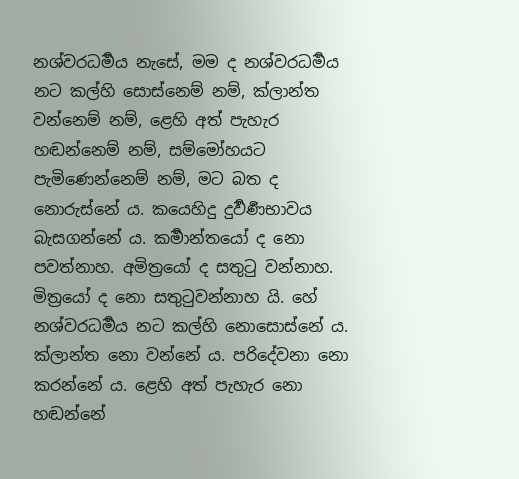නශ්වරධර්‍මය නැසේ, මම ද නශ්වරධර්‍මය නට කල්හි සොස්නෙම් නම්, ක්ලාන්ත වන්නෙම් නම්, ළෙහි අත් පැහැර හඬන්නෙම් නම්, සම්මෝහයට පැමිණෙන්නෙම් නම්, මට බත ද නොරුස්නේ ය. කයෙහිදු දුර්‍වර්‍ණභාවය බැසගන්නේ ය. කර්‍මාන්තයෝ ද නො පවත්නාහ. අමිත්‍රයෝ ද සතුටු වන්නාහ. මිත්‍රයෝ ද නො සතුටුවන්නාහ යි. හේ නශ්වරධර්‍මය නට කල්හි නොසොස්නේ ය. ක්ලාන්ත නො වන්නේ ය. පරිදේවනා නො කරන්නේ ය. ළෙහි අත් පැහැර නො හඬන්නේ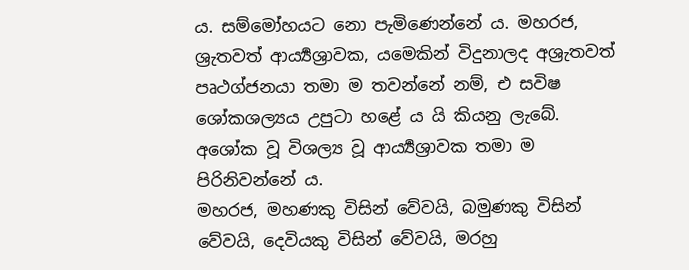ය. සම්මෝහයට නො පැමිණෙන්නේ ය. මහරජ, ශ්‍රැතවත් ආර්‍ය්‍යශ්‍රාවක, යමෙකින් විදුනාලද අශ්‍රැතවත් පෘථග්ජනයා තමා ම තවන්නේ නම්, එ සවිෂ ශෝකශල්‍යය උපුටා හළේ ය යි කියනු ලැබේ. අශෝක වූ විශල්‍ය වූ ආර්‍ය්‍යශ්‍රාවක තමා ම පිරිනිවන්නේ ය.
මහරජ, මහණකු විසින් වේවයි, බමුණකු විසින් වේවයි, දෙවියකු විසින් වේවයි, මරහු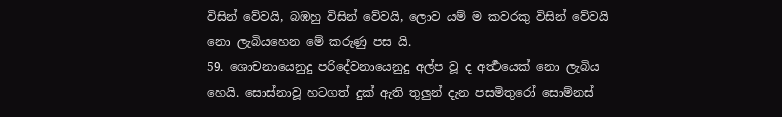විසින් වේවයි, බඹහු විසින් වේවයි, ලොව යම් ම කවරකු විසින් වේවයි නො ලැබියහෙන මේ කරුණු පස යි.
59. ශොචනායෙනුදු පරිදේවනායෙනුදු අල්ප වූ ද අර්‍ත්‍ථයෙක් නො ලැබිය හෙයි. සොස්නාවූ හටගත් දුක් ඇති තුලුන් දැන පසමිතුරෝ සොම්නස්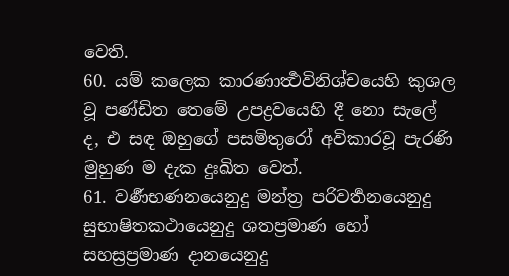වෙති.
60. යම් කලෙක කාරණාර්‍ත්‍ථවිනිශ්චයෙහි කුශල වූ පණ්ඩිත තෙමේ උපද්‍රවයෙහි දී නො සැලේ ද, එ සඳ ඔහුගේ පසමිතුරෝ අවිකාරවූ පැරණි මුහුණ ම දැක දුඃඛිත වෙත්.
61. වර්‍ණභණනයෙනුදු මන්ත්‍ර පරිවර්‍තනයෙනුදු සුභාෂිතකථායෙනුදු ශතප්‍රමාණ හෝ සහස්‍රප්‍රමාණ දානයෙනුදු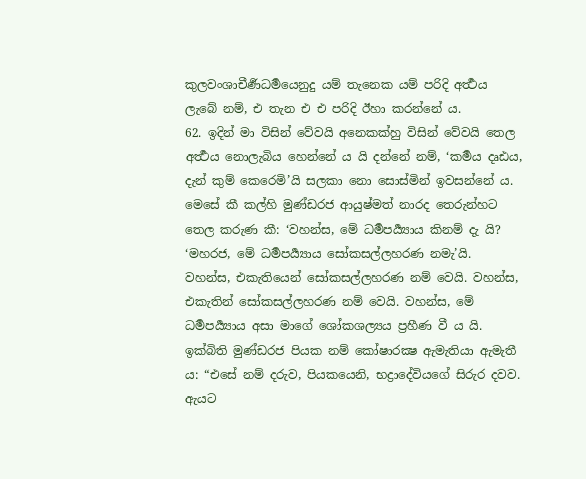කුලවංශාචීර්‍ණධර්‍මයෙනුදු යම් තැනෙක යම් පරිදි අර්‍ත්‍ථය ලැබේ නම්, එ තැන එ එ පරිදි ඊහා කරන්නේ ය.
62. ඉදින් මා විසින් වේවයි අනෙකක්හු විසින් වේවයි තෙල අර්‍ත්‍ථය නොලැබිය හෙන්නේ ය යි දන්නේ නම්, ‘කර්‍මය දෘඪය, දැන් කුම් කෙරෙමි’යි සලකා නො සොස්මින් ඉවසන්නේ ය.
මෙසේ කී කල්හි මුණ්ඩරජ ආයුෂ්මත් නාරද තෙරුන්හට තෙල කරුණ කී: ‘වහන්ස, මේ ධර්‍මපර්‍ය්‍යාය කිනම් දැ යි?
‘මහරජ, මේ ධර්‍මපර්‍ය්‍යාය සෝකසල්ලහරණ නමැ’යි.
වහන්ස, එකැතියෙන් සෝකසල්ලහරණ නම් වෙයි. වහන්ස, එකැතින් සෝකසල්ලහරණ නම් වෙයි. වහන්ස, මේ ධර්‍මපර්‍ය්‍යාය අසා මාගේ ශෝකශල්‍යය ප්‍රහීණ වී ය යි.
ඉක්බිති මුණ්ඩරජ පියක නම් කෝෂාරක්‍ෂ ඇමැතියා ඇමැතී ය: “එසේ නම් දරුව, පියකයෙනි, භද්‍රාදේවියගේ සිරුර දවව. ඇයට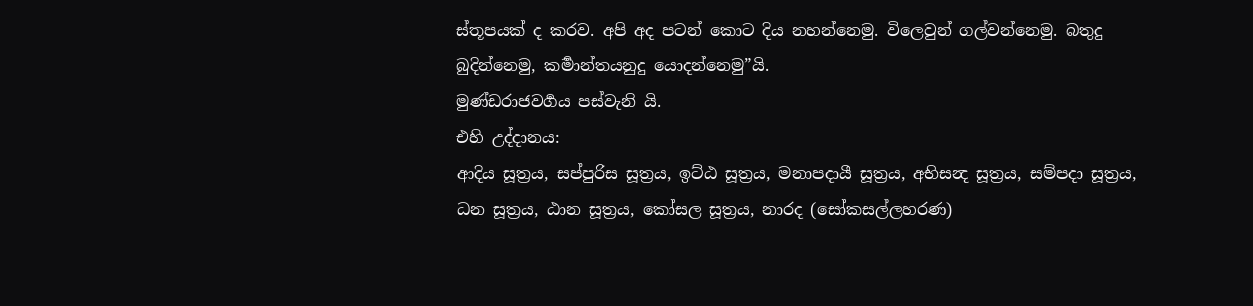ස්තූපයක් ද කරව. අපි අද පටන් කොට දිය නහන්නෙමු. විලෙවුන් ගල්වන්නෙමු. බතුදු බුදින්නෙමු, කර්‍මාන්තයනුදු යොදන්නෙමු”යි.
මුණ්ඩරාජවර්‍ගය පස්වැනි යි.
එහි උද්දානය:
ආදිය සූත්‍රය, සප්පුරිස සූත්‍රය, ඉට්ඨ සූත්‍රය, මනාපදායී සූත්‍රය, අභිසන්‍ද සූත්‍රය, සම්පදා සූත්‍රය, ධන සූත්‍රය, ඨාන සූත්‍රය, කෝසල සූත්‍රය, නාරද (සෝකසල්ලහරණ)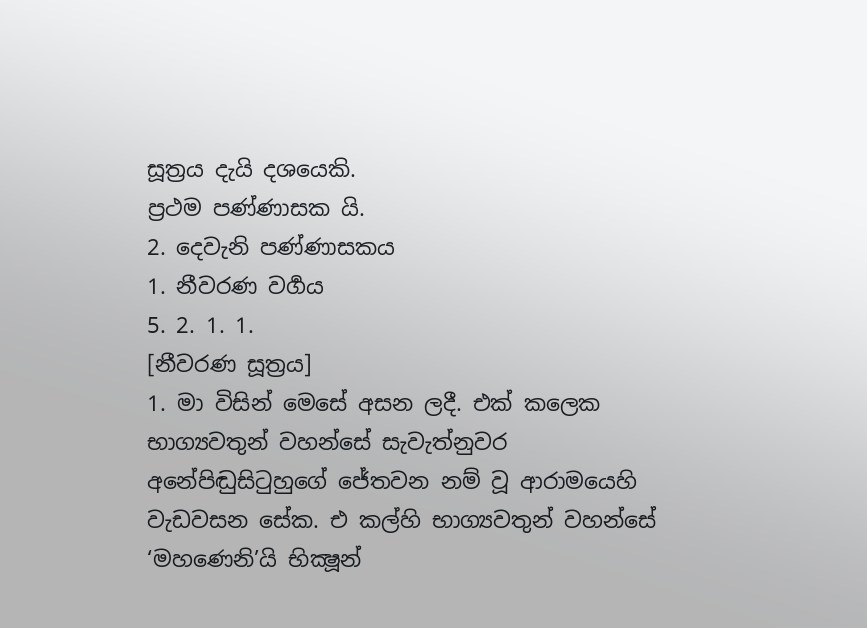සූත්‍රය දැයි දශයෙකි.
ප්‍රථම පණ්ණාසක යි.
2. දෙවැනි පණ්ණාසකය
1. නීවරණ වර්‍ගය
5. 2. 1. 1.
[නීවරණ සූත්‍රය]
1. මා විසින් මෙසේ අසන ලදී. එක් කලෙක භාග්‍යවතුන් වහන්සේ සැවැත්නුවර අනේපිඬුසිටුහුගේ ජේතවන නම් වූ ආරාමයෙහි වැඩවසන සේක. එ කල්හි භාග්‍යවතුන් වහන්සේ ‘මහණෙනි’යි භික්‍ෂූන්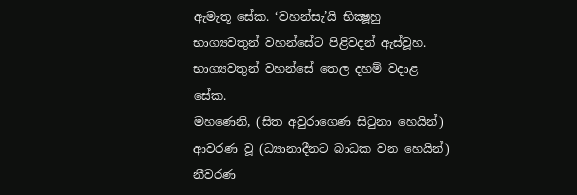ඇමැතූ සේක. ‘වහන්සැ’යි භික්‍ෂූහු භාග්‍යවතුන් වහන්සේට පිළිවදන් ඇස්වූහ. භාග්‍යවතුන් වහන්සේ තෙල දහම් වදාළ සේක.
මහණෙනි, (සිත අවුරාගෙණ සිටුනා හෙයින්) ආවරණ වූ (ධ්‍යානාදීනට බාධක වන හෙයින්) නීවරණ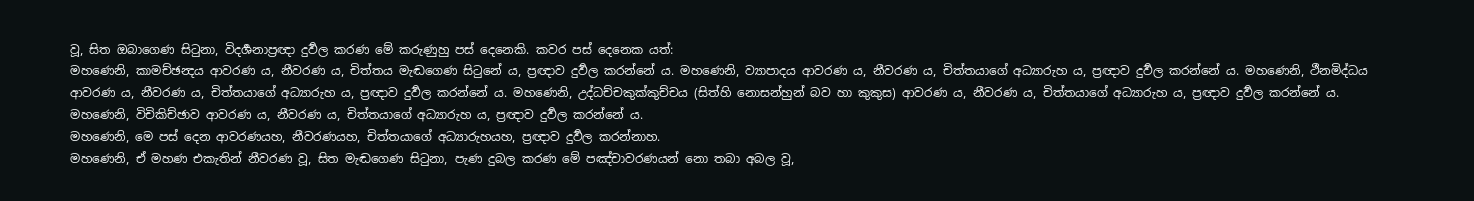වූ, සිත ඔබාගෙණ සිටුනා, විදර්‍ශනාප්‍රඥා දුර්‍වල කරණ මේ කරුණුහු පස් දෙනෙකි. කවර පස් දෙනෙක යත්:
මහණෙනි, කාමච්ඡන්‍දය ආවරණ ය, නීවරණ ය, චිත්තය මැඬගෙණ සිටුනේ ය, ප්‍රඥාව දුර්‍වල කරන්නේ ය. මහණෙනි, ව්‍යාපාදය ආවරණ ය, නීවරණ ය, චිත්තයාගේ අධ්‍යාරුහ ය, ප්‍රඥාව දුර්‍වල කරන්නේ ය. මහණෙනි, ථීනමිද්ධය ආවරණ ය, නීවරණ ය, චිත්තයාගේ අධ්‍යාරුහ ය, ප්‍රඥාව දුර්‍වල කරන්නේ ය. මහණෙනි, උද්ධච්චකුක්කුච්චය (සිත්හි නොසන්හුන් බව හා කුකුස) ආවරණ ය, නීවරණ ය, චිත්තයාගේ අධ්‍යාරුහ ය, ප්‍රඥාව දුර්‍වල කරන්නේ ය. මහණෙනි, විචිකිච්ඡාව ආවරණ ය, නීවරණ ය, චිත්තයාගේ අධ්‍යාරුහ ය, ප්‍රඥාව දුර්‍වල කරන්නේ ය.
මහණෙනි, මෙ පස් දෙන ආවරණයහ, නීවරණයහ, චිත්තයාගේ අධ්‍යාරුහයහ, ප්‍රඥාව දුර්‍වල කරන්නාහ.
මහණෙනි, ඒ මහණ එකැතින් නීවරණ වූ, සිත මැඬගෙණ සිටුනා, පැණ දුබල කරණ මේ පඤ්චාවරණයන් නො තබා අබල වූ,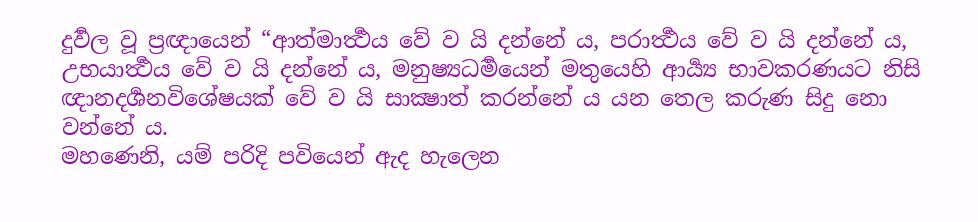දුර්‍වල වූ ප්‍රඥායෙන් “ආත්මාර්‍ත්‍ථය වේ ව යි දන්නේ ය, පරාර්‍ත්‍ථය වේ ව යි දන්නේ ය, උභයාර්‍ත්‍ථය වේ ව යි දන්නේ ය, මනුෂ්‍යධර්‍මයෙන් මතුයෙහි ආර්‍ය්‍ය භාවකරණයට නිසි ඥානදර්‍ශනවිශේෂයක් වේ ව යි සාක්‍ෂාත් කරන්නේ ය යන තෙල කරුණ සිදු නො වන්නේ ය.
මහණෙනි, යම් පරිදි පවියෙන් ඇද හැලෙන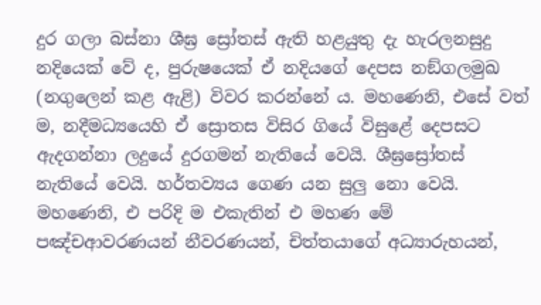දුර ගලා බස්නා ශීඝ්‍ර ස්‍රෝතස් ඇති හළයුතු දැ හැරලනසුදු නදියෙක් වේ ද, පුරුෂයෙක් ඒ නදියගේ දෙපස නඞ්ගලමුඛ (නගුලෙන් කළ ඇළි) විවර කරන්නේ ය. මහණෙනි, එසේ වත් ම, නදීමධ්‍යයෙහි ඒ ස්‍රොතස විසිර ගියේ විසුළේ දෙපසට ඇදගන්නා ලදුයේ දුරගමන් නැතියේ වෙයි. ශීඝ්‍රස්‍රෝතස් නැතියේ වෙයි. හර්තව්‍යය ගෙණ යන සුලු නො වෙයි.
මහණෙනි, එ පරිදි ම එකැතින් එ මහණ මේ පඤ්චආවරණයන් නීවරණයන්, චිත්තයාගේ අධ්‍යාරුහයන්,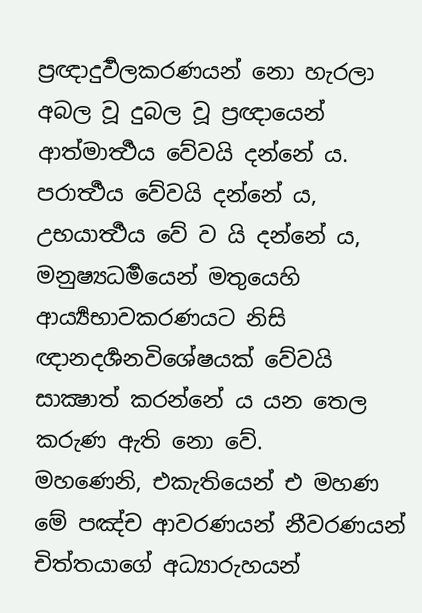ප්‍රඥාදුර්‍වලකරණයන් නො හැරලා අබල වූ දුබල වූ ප්‍රඥායෙන් ආත්මාර්‍ත්‍ථය වේවයි දන්නේ ය. පරාර්‍ත්‍ථය වේවයි දන්නේ ය, උභයාර්‍ත්‍ථය වේ ව යි දන්නේ ය, මනුෂ්‍යධර්‍මයෙන් මතුයෙහි ආර්‍ය්‍යභාවකරණයට නිසි ඥානදර්‍ශනවිශේෂයක් වේවයි සාක්‍ෂාත් කරන්නේ ය යන තෙල කරුණ ඇති නො වේ.
මහණෙනි, එකැතියෙන් එ මහණ මේ පඤ්ච ආවරණයන් නීවරණයන් චිත්තයාගේ අධ්‍යාරුහයන්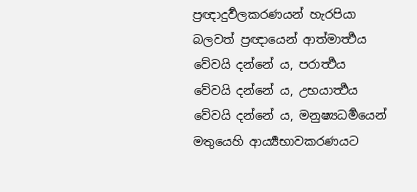ප්‍රඥාදුර්‍වලකරණයන් හැරපියා බලවත් ප්‍රඥායෙන් ආත්මාර්‍ත්‍ථය වේවයි දන්නේ ය, පරාර්‍ත්‍ථය වේවයි දන්නේ ය, උභයාර්‍ත්‍ථය වේවයි දන්නේ ය, මනුෂ්‍යධර්‍මයෙන් මතුයෙහි ආර්‍ය්‍යභාවකරණයට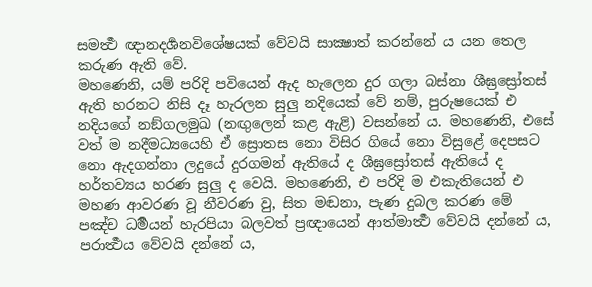සමර්‍ත්‍ථ ඥානදර්‍ශනවිශේෂයක් වේවයි සාක්‍ෂාත් කරන්නේ ය යන තෙල කරුණ ඇති වේ.
මහණෙනි, යම් පරිදි පවියෙන් ඇද හැලෙන දුර ගලා බස්නා ශීඝ්‍රස්‍රෝතස් ඇති හරනට නිසි දෑ හැරලන සුලු නදියෙක් වේ නම්, පුරුෂයෙක් එ නදියගේ නඞ්ගලමුඛ (නඟුලෙන් කළ ඇළි) වසන්නේ ය. මහණෙනි, එසේ වත් ම නදීමධ්‍යයෙහි ඒ ස්‍රොතස නො විසිර ගියේ නො විසුළේ දෙපසට නො ඇදගන්නා ලදුයේ දුරගමන් ඇතියේ ද ශීඝ්‍රස්‍රෝතස් ඇතියේ ද හර්තව්‍යය හරණ සුලු ද වෙයි. මහණෙනි, එ පරිදි ම එකැතියෙන් එ මහණ ආවරණ වූ නීවරණ වු, සිත මඬනා, පැණ දුබල කරණ මේ පඤ්ච ධර්‍මයන් හැරපියා බලවත් ප්‍රඥායෙන් ආත්මාර්‍ත්‍ථ වේවයි දන්නේ ය, පරාර්‍ත්‍ථය වේවයි දන්නේ ය,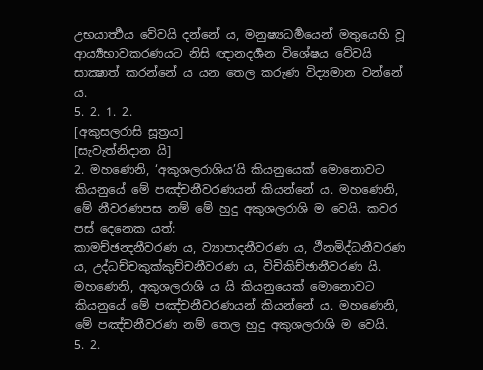උභයාර්‍ත්‍ථය වේවයි දන්නේ ය, මනුෂ්‍යධර්‍මයෙන් මතුයෙහි වූ ආර්‍ය්‍යභාවකරණයට නිසි ඥානදර්‍ශන විශේෂය වේවයි සාක්‍ෂාත් කරන්නේ ය යන තෙල කරුණ විද්‍යමාන වන්නේ ය.
5. 2. 1. 2.
[අකුසලරාසි සූත්‍රය]
[සැවැත්නිදාන යි]
2. මහණෙනි, ‘අකුශලරාශිය’යි කියනුයෙක් මොනොවට කියනුයේ මේ පඤ්චනීවරණයන් කියන්නේ ය. මහණෙනි, මේ නීවරණපස නම් මේ හුදු අකුශලරාශි ම වෙයි. කවර පස් දෙනෙක යත්:
කාමච්ඡන්‍දනීවරණ ය, ව්‍යාපාදනීවරණ ය, ථීනමිද්ධනීවරණ ය, උද්ධච්චකුක්කුච්චනීවරණ ය, විචිකිච්ඡානීවරණ යි.
මහණෙනි, අකුශලරාශි ය යි කියනුයෙක් මොනොවට කියනුයේ මේ පඤ්චනීවරණයන් කියන්නේ ය. මහණෙනි, මේ පඤ්චනීවරණ නම් තෙල හුදු අකුශලරාශි ම වෙයි.
5. 2.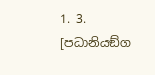1. 3.
[පධානියඞ්ග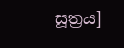සූත්‍රය]